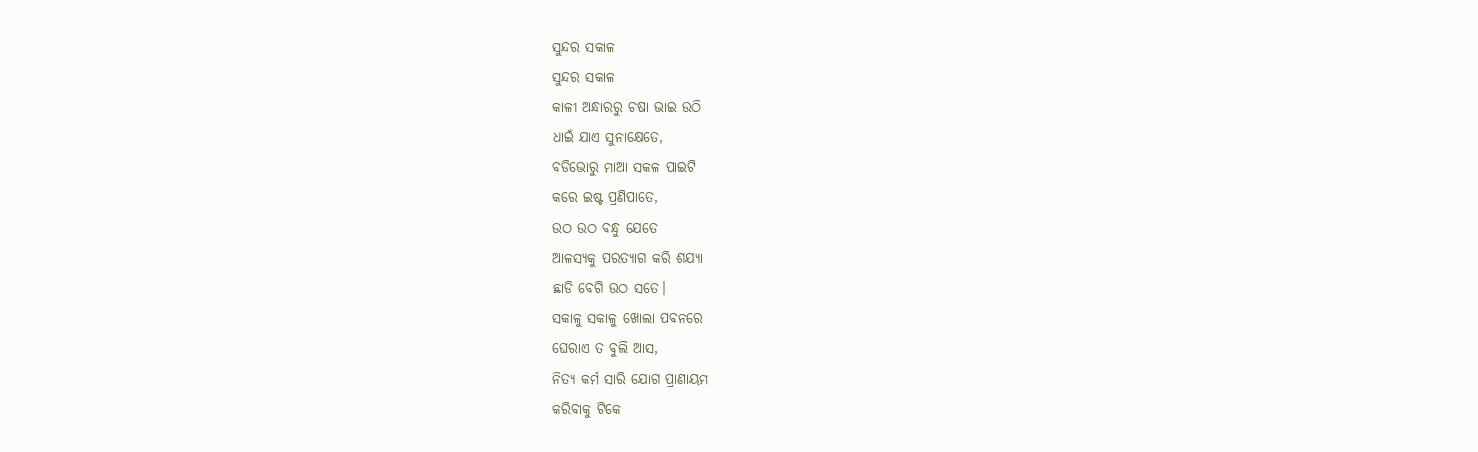ସୁନ୍ଦର ସକାଳ
ସୁନ୍ଦର ସକାଳ
କାଳୀ ଅନ୍ଧାରରୁ ଚଷା ଭାଇ ଉଠି
ଧାଇଁ ଯାଏ ସୁନାକ୍ଷେତେ,
ବଡିଭୋରୁ ମାଆ ସକଳ ପାଇଟି
କରେ ଇଷ୍ଟ ପ୍ରଣିପାତେ,
ଉଠ ଉଠ ବନ୍ଧୁ ଯେତେ
ଆଳସ୍ୟକୁ ପରତ୍ୟାଗ କରି ଶଯ୍ୟା
ଛାଡି ବେଗି ଉଠ ସତେ।
ସକାଳୁ ସକାଳୁ ଖୋଲା ପବନରେ
ଘେରାଏ ତ ବୁଲି ଆସ,
ନିତ୍ୟ କର୍ମ ସାରି ଯୋଗ ପ୍ରାଣାୟମ
କରିବାକୁ ଟିକେ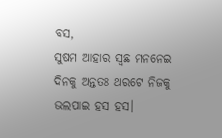ବସ,
ସୁଷମ ଆହାର ସ୍ଵଛ ମନନେଇ
ଦିନକୁ ଅନ୍ତତଃ ଥରଟେ ନିଜକୁ
ଭଲପାଇ ହସ ହସ।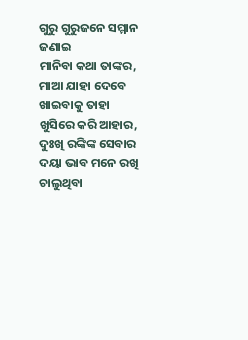ଗୁରୁ ଗୁରୁଜନେ ସମ୍ମାନ ଜଣାଇ
ମାନିବା କଥା ତାଙ୍କର,
ମାଆ ଯାହା ଦେବେ ଖାଇବାକୁ ତାହା
ଖୁସିରେ କରି ଆହାର,
ଦୁଃଖି ରଙ୍କିଙ୍କ ସେବାର
ଦୟା ଭାବ ମନେ ରଖି ଚାଲୁଥିବା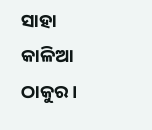ସାହା କାଳିଆ ଠାକୁର।